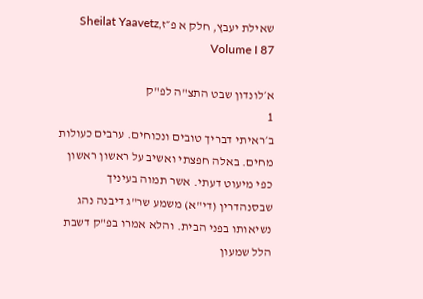שאילת יעבץ, חלק א פ״זSheilat Yaavetz, Volume I 87

א׳לונדון שבט התצ"ה לפ"ק
1
ב׳ראיתי דבריך טובים ונכוחים. ערבים כעולות מחים. באלה חפצתי ואשיב על ראשון ראשון כפי מיעוט דעתי. אשר תמוה בעיניך שבסנהדרין (די"א) משמע שר"ג דיבנה נהג נשיאותו בפני הבית. והלא אמרו בפ"ק דשבת הלל שמעון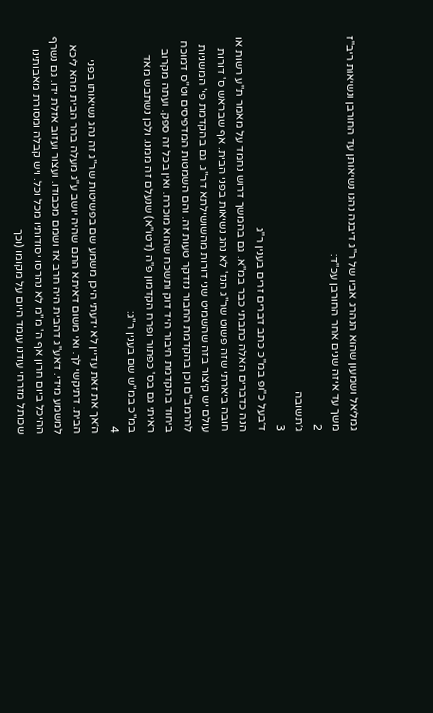גמליאל ושמעון שהוא הנהרג אביו של ר"ג דיבנה נהגו נשיאותן עד החורבן ונשיאות ריב"ז משך עד איזה שנים אחר החורבן עכ"ד:
2
ג׳תשובה
3
ד׳בעל כ"ופ במ"כ כתב דברים זרים בענין ר"ג
הנה כדברים האלה כתבתי כבר במ"א. גם בהמשך דרוש נחמד על מאמר ת"ע רשות או חובה ביארתי שזה פשוט שר"ג הנז' לא נהג נשיאות בפני הבית. אף שבראש ס' דורות עולם יש קיצור בזה שהשמיט שני דורות מהשושילתא דר"ג. גם בהקדמת פי' המשניות להרמב"ם וכן בהקדמת החבור נזדקר טעות זה. והם השמטות המדפיסים וט"ס דמוכח ביחוד בהקדמת חיבור היד דוק ותשכח שהוא מוכרח. ואין בכל זה ספק. ועתה מקרוב ראיתי גם בס' כפתור ופרח הקדמון פ"ה (דטו"א) שנעלם זה ממנו. ולכן נשתבש מאד במ"כ במ"ש שם בענין ר"ג:
4
ה׳אך את זאת עדיין לא ידעתי היכן משמע שם בפשיטות שר"ג זה נהג נשיאותו בפני הבית. דתיקשי לך. ואי משום דאיתא התם שהיה יושב ע"ג מעלה בהר הבית מהא ליכא למשמע מידי. דאע"ג דהבית היה חרב אז ושמם מכבודו. ועצור ועזוב אזלת ידו. גם נשרף ההיכל ביום חרון אף ה' מ"מ לא נהרסו יסודותיו מכל וכל. ויש קבלה ומסורת מאבותינו שכותל מזרחי עודנו עומד היום על מקומו (וכך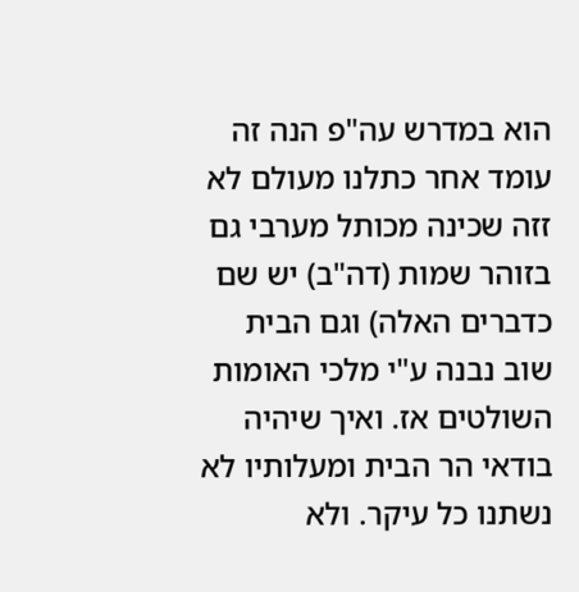הוא במדרש עה"פ הנה זה עומד אחר כתלנו מעולם לא זזה שכינה מכותל מערבי גם בזוהר שמות (דה"ב) יש שם כדברים האלה) וגם הבית שוב נבנה ע"י מלכי האומות השולטים אז. ואיך שיהיה בודאי הר הבית ומעלותיו לא נשתנו כל עיקר. ולא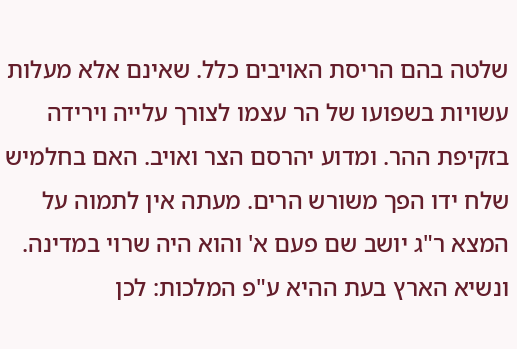שלטה בהם הריסת האויבים כלל. שאינם אלא מעלות עשויות בשפועו של הר עצמו לצורך עלייה וירידה בזקיפת ההר. ומדוע יהרסם הצר ואויב. האם בחלמיש שלח ידו הפך משורש הרים. מעתה אין לתמוה על המצא ר"ג יושב שם פעם א' והוא היה שרוי במדינה. ונשיא הארץ בעת ההיא ע"פ המלכות: לכן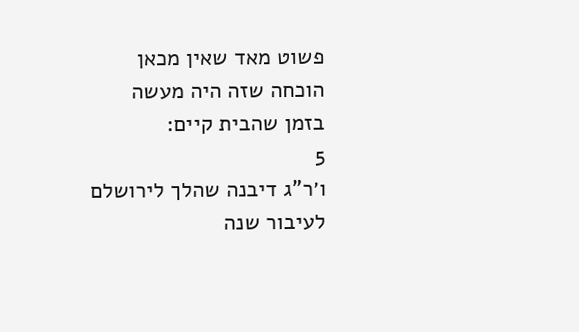פשוט מאד שאין מכאן הוכחה שזה היה מעשה בזמן שהבית קיים:
5
ו׳ר"ג דיבנה שהלך לירושלם לעיבור שנה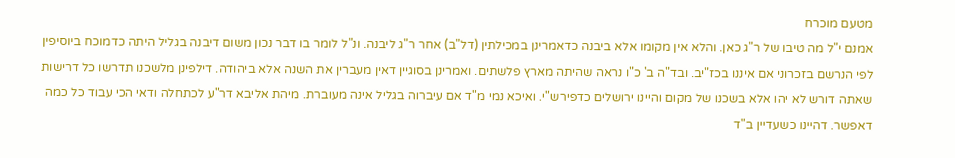מטעם מוכרח
אמנם י"ל מה טיבו של ר"ג כאן. והלא אין מקומו אלא ביבנה כדאמרינן במכילתין (דל"ב) אחר ר"ג ליבנה. ונ"ל לומר בו דבר נכון משום דיבנה בגליל היתה כדמוכח ביוסיפין לפי הנרשם בזכרוני אם איננו בכז"יב. ובד"ה ב' כ"ו נראה שהיתה מארץ פלשתים. ואמרינן בסוגיין דאין מעברין את השנה אלא ביהודה. דילפינן מלשכנו תדרשו כל דרישות שאתה דורש לא יהו אלא בשכנו של מקום והיינו ירושלים כדפירש"י. ואיכא נמי מ"ד אם עיברוה בגליל אינה מעוברת. מיהת אליבא דר"ע לכתחלה ודאי הכי עבוד כל כמה דאפשר. דהיינו כשעדיין ב"ד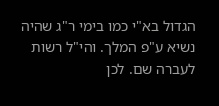הגדול בא"י כמו בימי ר"ג שהיה נשיא ע"פ המלך. והי"ל רשות לעברה שם. לכן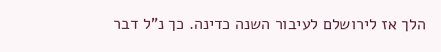הלך אז לירושלם לעיבור השנה כדינה. כך נ"ל דבר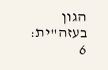הגון בעזה"ית:
6